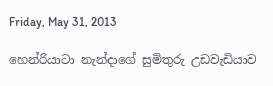Friday, May 31, 2013

හෙන්රියාටා නැන්දාගේ සුමිතුරු උඩවැඩියාව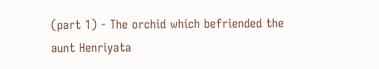(part 1) - The orchid which befriended the aunt Henriyata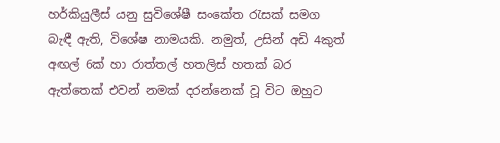හර්කියුලීස් යනු සුවිශේෂී සංකේත ‍රැසක් සමග බැඳී ඇති, විශේෂ නාමයකි. නමුත්, උසින් අඩි 4කුත් අඟල් 6ක් හා රාත්තල් හතලිස් හතක් බර ඇත්තෙක් එවන් නමක් දරන්නෙක් වූ විට ඔහුට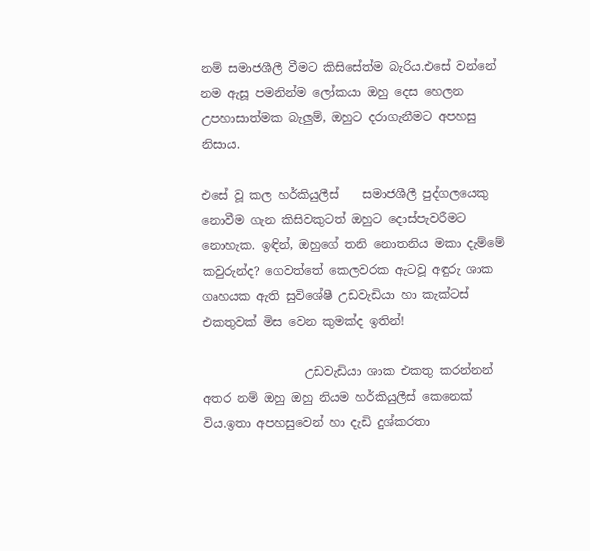නම් සමාජශීලී වීමට කිසිසේත්ම බැරිය.එසේ වන්නේ නම ඇසූ පමනින්ම ලෝකයා ඔහු දෙස හෙලන උපහාසාත්මක බැලුම්, ඔහුට දරාගැනීමට අපහසු නිසාය.

එසේ වූ කල හර්කියුලීස්    සමාජශීලී පුද්ගලයෙකු නොවීම ගැන කිසිවකුටත් ඔහුට දොස්පැවරීමට නොහැක. ඉඳින්, ඔහුගේ තනි නොතනිය මකා දැම්මේ කවුරුන්ද? ගෙවත්තේ කෙලවරක ඇටවූ අඳුරු ශාක ගෘහයක ඇති සුවිශේෂී උඩවැඩියා හා කැක්ටස් එකතුවක් මිස වෙන කුමක්ද ඉතින්!

                 උඩවැඩියා ශාක එකතු කරන්නන් අතර නම් ඔහු ඔහු නියම හර්කියුලීස් කෙනෙක් විය.ඉතා අපහසුවෙන් හා දැඩි දුශ්කරතා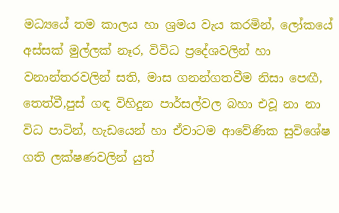මධ්‍යයේ තම කාලය හා ශ්‍රමය වැය කරමින්, ලෝකයේ අස්සක් මුල්ලක් නෑර, විවිධ ප්‍රදේශවලින් හා වනාන්තරවලින් සති, මාස ගනන්ගතවීම නිසා පෙඟී, තෙත්වී,පුස් ගඳ විහිදුන පාර්සල්වල බහා එවූ නා නා විධ පාටින්, හැඩයෙන් හා ඒවාටම ආවේණික සුවිශේෂ ගති ලක්ෂණවලින් යුත්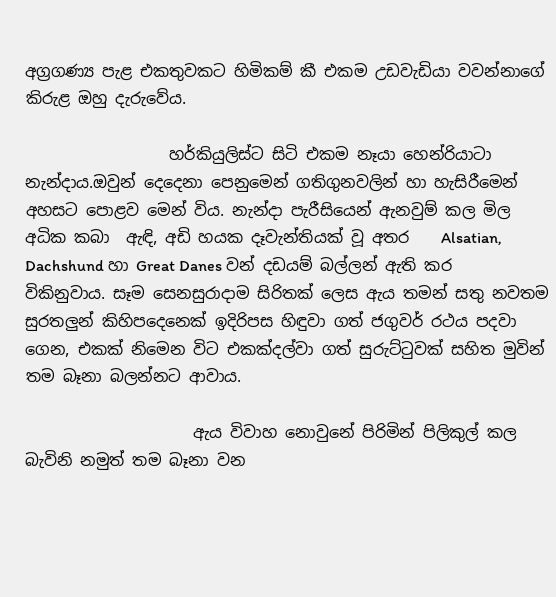අග්‍රගණ්‍ය පැළ එකතුවකට හිමිකම් කී එකම උඩවැඩියා වවන්නාගේ කිරුළ ඔහු දැරුවේය.

                  හර්කියුලිස්ට සිටි එකම නෑයා හෙන්රියාටා නැන්දාය.ඔවුන් දෙදෙනා පෙනුමෙන් ගතිගුනවලින් හා හැසිරීමෙන් අහසට පොළව මෙන් විය. නැන්දා පැරීසියෙන් ඇනවුම් කල මිල අධික කබා  ඇඳි, අඩි හයක දෑවැන්තියක් වූ අතර    Alsatian, Dachshund හා Great Danes වන් දඩයම් බල්ලන් ඇති කර විකිනුවාය. සෑම සෙනසුරාදාම සිරිතක් ලෙස ඇය තමන් සතු නවතම  සුරතලුන් කිහිපදෙනෙක් ඉදිරිපස හිඳුවා ගත් ජගුවර් රථය පදවා ගෙන, එකක් නිමෙන විට එකක්දල්වා ගත් සුරුට්‍ටුවක් සහිත මුවින් තම බෑනා බලන්නට ආවාය.

                     ඇය විවාහ නොවුනේ පිරිමින් පිලිකුල් කල බැවිනි නමුත් තම බෑනා වන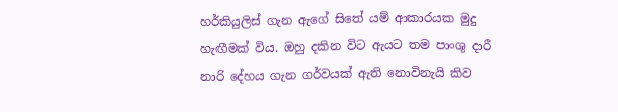හර්කියුලිස් ගැන ඇගේ සිතේ යම් ආකාරයක මුදු හැඟීමක් විය. ඔහු දකින විට ඇයට තම පාංශු දාරී නාරි දේහය ගැන ගර්වයක් ඇති නොවිනැයි කිව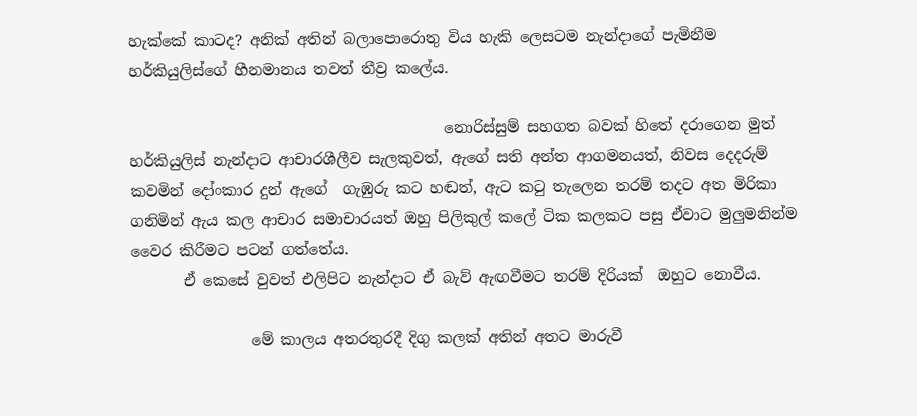හැක්කේ කාටද? අනික් අතින් බලාපොරොතු විය හැකි ලෙසටම නැන්දාගේ පැමිනීම හර්කියුලිස්ගේ හීනමානය තවත් තීව්‍ර කලේය.

                                          නොරිස්සුම් සහගත බවක් හිතේ දරාගෙන මුත් හර්කියුලිස් නැන්දාට ආචාරශීලීව සැලකුවත්, ඇගේ සති අන්ත ආගමනයත්, නිවස දෙදරුම් කවමින් දෝංකාර දුන් ඇගේ  ගැඹුරු කට හඬත්, ඇට ක‍ටු තැලෙන තරම් තදට අත මිරිකා ගනිමින් ඇය කල ආචාර සමාචාරයත් ඔහු පිලිකුල් කලේ ටික කලකට පසු ඒවාට මුලුමනින්ම වෛර කිරීමට පටන් ගත්තේය.
       ඒ කෙසේ වුවත් එලිපිට නැන්දාට ඒ බැව් ඇඟවීමට තරම් දිරියක්  ඔහුට නොවීය.

                මේ කාලය අතරතුරදී දිගු කලක් අතින් අතට මාරුවී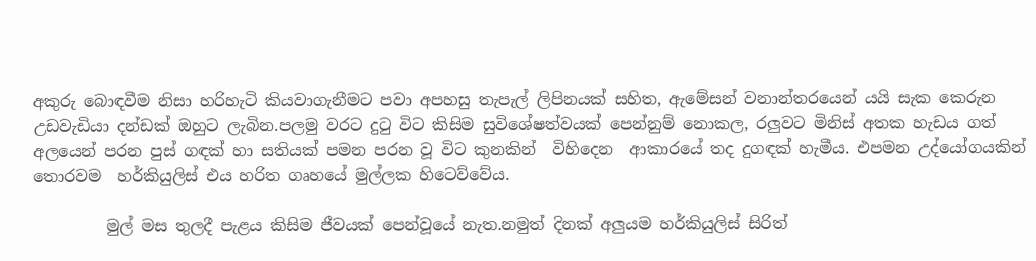අකුරු බොඳවීම නිසා හරිහැටි කියවාගැනීමට පවා අපහසු තැපැල් ලිපිනයක් සහිත, ඇමේසන් වනාන්තරයෙන් යයි සැක කෙරුන උඩවැඩියා දන්ඩක් ඔහුට ලැබින.පලමු වරට දු‍ටු විට කිසිම සුවිශේෂත්වයක් පෙන්නුම් නොකල, රලුවට මිනිස් අතක හැඩය ගත්  අලයෙන් පරන පුස් ගඳක් හා සතියක් පමන පරන වූ විට කුනකින්  විහිදෙන  ආකාරයේ තද දුගඳක් හැමීය. එපමන උද්යෝගයකින් තොරවම  හර්කියුලිස් එය හරිත ගෘහයේ මුල්ලක හිටෙව්වේය.

         මුල් මස තුලදී පැළය කිසිම ජීවයක් පෙන්වූයේ නැත.නමුත් දිනක් අලුයම හර්කියුලිස් සිරිත්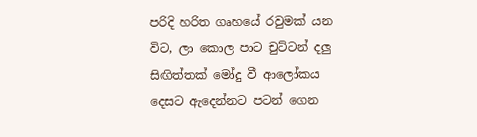පරිදි හරිත ගෘහයේ රවුමක් යන විට, ලා කොල පාට චුට්ටන් දලු සිඟිත්තක් මෝදු වී ආලෝකය දෙසට ඇදෙන්නට පටන් ගෙන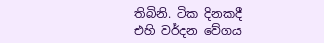තිබිනි. ටික දිනකදී එහි වර්දන වේගය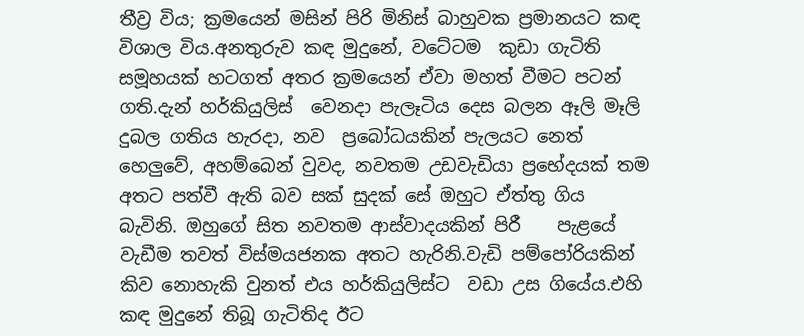තීව්‍ර විය; ක්‍රමයෙන් මසින් පිරි මිනිස් බාහුවක ප්‍රමානයට කඳ විශාල විය.අනතුරුව කඳ මුදුනේ, වටේටම  කුඩා ගැටිති සමූහයක් හටගත් අතර ක්‍රමයෙන් ඒවා මහත් වීමට පටන් ගති.දැන් හර්කියුලිස්  වෙනදා පැලෑටිය දෙස බලන ඈලි මෑලි දුබල ගතිය හැරදා, නව  ප්‍රබෝධයකින් පැලයට නෙත් හෙලුවේ, අහම්බෙන් වුවද, නවතම උඩවැඩියා ප්‍රභේදයක් තම අතට පත්වී ඇති බව සක් සුදක් සේ ඔහුට ඒත්තු ගිය බැවිනි. ඔහුගේ සිත නවතම ආස්වාදයකින් පිරී    පැළයේ වැඩීම තවත් විස්මයජනක අතට හැරිනි.වැඩි පම්පෝරියකින් කිව නොහැකි වුනත් එය හර්කියුලිස්ට  වඩා උස ගියේය.එහි කඳ මුදුනේ තිබූ ගැටිතිද ඊට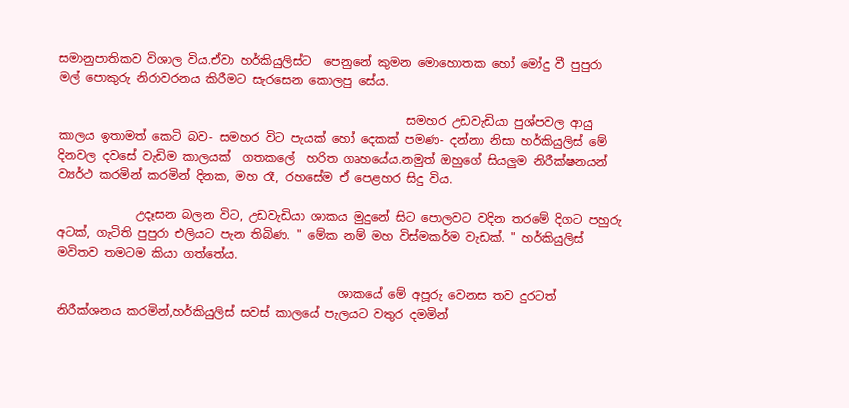සමානුපාතිකව විශාල විය.ඒවා හර්කියුලිස්ට  පෙනුනේ කුමන මොහොතක හෝ මෝදු වී පුපුරා මල් පොකුරු නිරාවරනය කිරීමට සැරසෙන කොලපු සේය.

                                                          සමහර උඩවැඩියා පුශ්පවල ආයු කාලය ඉතාමත් කෙටි බව- සමහර විට පැයක් හෝ දෙකක් පමණ- දන්නා නිසා හර්කියුලිස් මේ දිනවල දවසේ වැඩිම කාලයක්  ගතකලේ  හරිත ගෘහයේය.නමුත් ඔහුගේ සියලුම නිරීක්ෂනයන් ව්‍යර්ථ කරමින් කරමින් දිනක, මහ රෑ, රහසේම ඒ පෙළහර සිදු විය.

             උදෑසන බලන විට, උඩවැඩියා ශාකය මුදුනේ සිට පොලවට වදින තරමේ දිගට පහුරු අටක්, ගැටිති පුපුරා එලියට පැන තිබිණ. " මේක නම් මහ විස්මකර්ම වැඩක්. " හර්කියුලිස් මවිතව තමටම කියා ගත්තේය.

                                               ශාකයේ මේ අපූරු වෙනස තව දුරටත් නිරීක්ශනය කරමින්,හර්කියුලිස් සවස් කාලයේ පැලයට වතුර දමමින්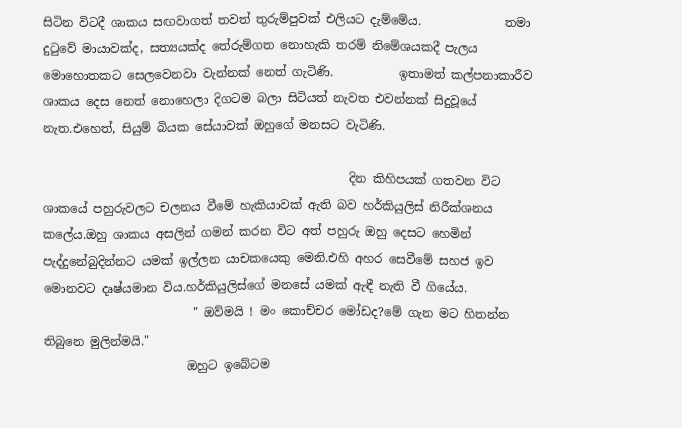සිටින විටදී ශාකය සඟවාගත් තවත් තුරුම්පුවක් එලියට දැම්මේය.              තමා දු‍ටුවේ මායාවක්ද, සත්‍යයක්ද තේරුම්ගත නොහැකි තරම් නිමේශයකදී පැලය මොහොතකට සෙලවෙනවා වැන්නක් නෙත් ගැටිණි.           ඉතාමත් කල්පනාකාරීව ශාකය දෙස නෙත් නොහෙලා දිගටම බලා සිටියත් නැවත එවන්නක් සිදුවූයේ නැත.එහෙත්, සියුම් බියක සේයාවක් ඔහුගේ මනසට වැටිණි.

                                                   දින කිහිපයක් ගතවන විට ශාකයේ පහුරුවලට චලනය වීමේ හැකියාවක් ඇති බව හර්කියුලිස් නිරීක්ශනය කලේය.ඔහු ශාකය අසලින් ගමන් කරන විට අත් පහුරු ඔහු දෙසට හෙමින් පැද්දුනේබුදින්නට යමක් ඉල්ලන යාචකයෙකු මෙනි.එහි අහර සෙවීමේ සහජ ඉව මොනවට දෘෂ්යමාන විය.හර්කියුලිස්ගේ මනසේ යමක් ඇඳී නැති වී ගියේය.
                         " ඔව්මයි ! මං කොච්චර මෝඩද?මේ ගැන මට හිතන්න තිබුනෙ මුලින්මයි."
                        ඔහුට ඉබේටම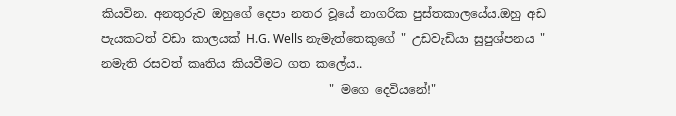කියවින. අනතුරුව ඔහුගේ දෙපා නතර වූයේ නාගරික පුස්තකාලයේය.ඔහු අඩ පැයකටත් වඩා කාලයක් H.G. Wells නැමැත්තෙකුගේ " උඩවැඩියා සුපුශ්පනය " නමැති රසවත් කෘතිය කියවීමට ගත කලේය..
                                      " මගෙ දෙවියනේ!"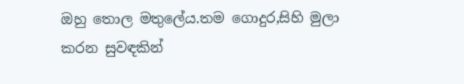ඔහු තොල මතුලේය.තම ගොදුර,සිහි මුලා කරන සුවඳකින්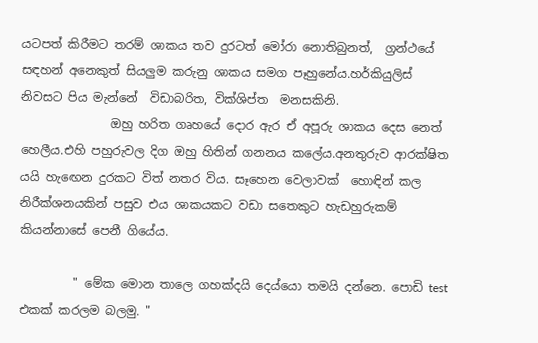යටපත් කිරීමට තරම් ශාකය තව දුරටත් මෝරා නොතිබුනත්,  ග්‍රන්ථයේ සඳහන් අනෙකුත් සියලුම කරුනු ශාකය සමග පෑහුනේය.හර්කියුලිස්   නිවසට පිය මැන්නේ  විඩාබරිත, වික්ශිප්ත  මනසකිනි.
               ඔහු හරිත ගෘහයේ දොර ඇර ඒ අපූරු ශාකය දෙස නෙත් හෙලීය.එහි පහුරුවල දිග ඔහු හිතින් ගනනය කලේය.අනතුරුව ආරක්ෂිත යයි හැ‍ඟෙන දුරකට විත් නතර විය. සෑහෙන වෙලාවක්  හොඳින් කල නිරීක්ශනයකින් පසුව එය ශාකයකට වඩා සතෙකුට හැඩහුරුකම් කියන්නාසේ පෙනී ගියේය.

         " මේක මොන තාලෙ ගහක්දයි දෙය්යො තමයි දන්නෙ. පොඩි test එකක් කරලම බලමු. "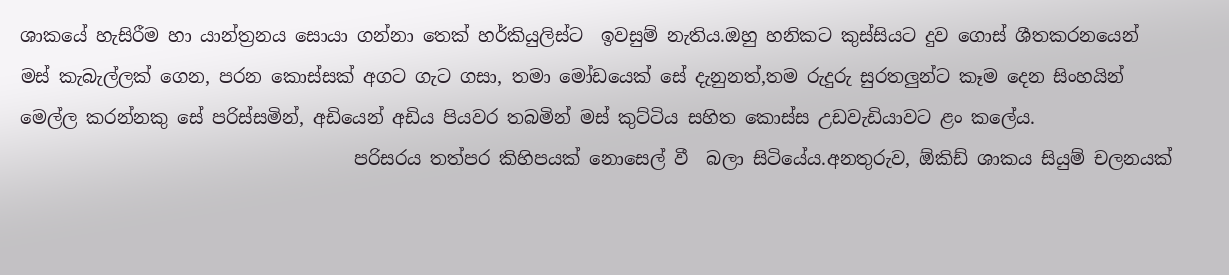ශාකයේ හැසිරීම හා යාන්ත්‍රනය සොයා ගන්නා තෙක් හර්කියුලිස්ට  ඉවසුම් නැතිය.ඔහු හනිකට කුස්සියට දුව ගොස් ශීතකරනයෙන් මස් කැබැල්ලක් ගෙන, පරන කොස්සක් අගට ගැට ගසා, තමා මෝඩයෙක් සේ දැනුනත්,තම රුදුරු සුරතලුන්ට කෑම දෙන සිංහයින් මෙල්ල කරන්නකු සේ පරිස්සමින්, අඩියෙන් අඩිය පියවර තබමින් මස් කුට්ටිය සහිත කොස්ස උඩවැඩියාවට ළං කලේය.
                                     පරිසරය තත්පර කිහිපයක් නොසෙල් වී  බලා සිටියේය.අනතුරුව, ඕකිඩ් ශාකය සියුම් චලනයක්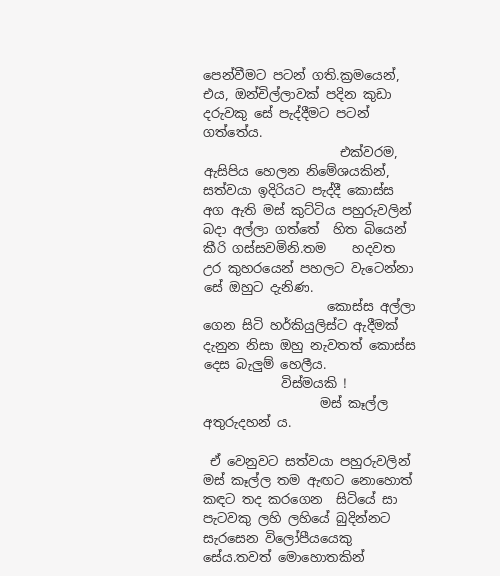පෙන්වීමට පටන් ගති.ක්‍රමයෙන්, එය, ඔන්චිල්ලාවක් පදින කුඩා දරුවකු සේ පැද්දීමට පටන් ගත්තේය.
                     එක්වරම, ඇසිපිය හෙලන නිමේශයකින්, සත්වයා ඉදිරියට පැද්දී කොස්ස අග ඇති මස් කුට්ටිය පහුරුවලින් බදා අල්ලා ගත්තේ  හිත බියෙන් කීරි ගස්සවමිනි.තම    හදවත උර කුහරයෙන් පහලට වැටෙන්නා සේ ඔහුට දැනිණ.
                   කොස්ස අල්ලා ගෙන සිටි හර්කියුලිස්ට ඇදීමක් දැනුන නිසා ඔහු නැවතත් කොස්ස දෙස බැලුම් හෙලීය.
            විස්මයකි !
                  මස් කෑල්ල අතුරුදහන් ය.

 ඒ වෙනුවට සත්වයා පහුරුවලින් මස් කෑල්ල තම ඇඟට නොහොත් කඳට තද කරගෙන  සිටියේ සා පැටවකු ලහි ලහියේ බුදින්නට සැරසෙන විලෝපීයයෙකු සේය.තවත් මොහොතකින්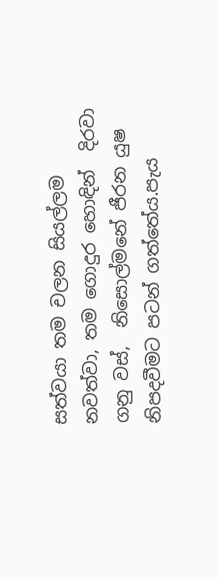සත්වයා තම චලන සියල්ලම නවත්වා, තම ගොදුර හොඳින්  දිරවා ගනු වස්,  නිසොල්මනේ ජීරන යුෂ නිපදවීමට පටන් ගත්තේය.පැය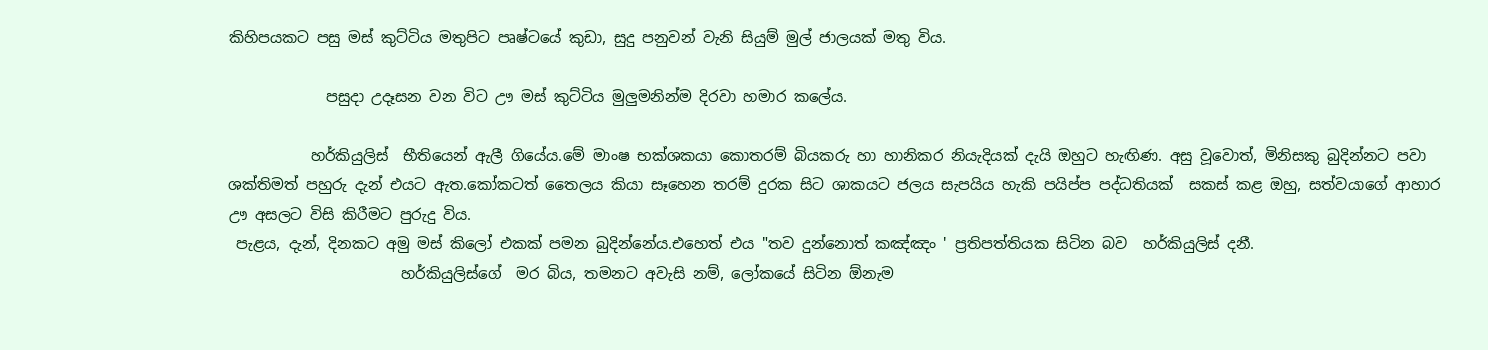කිහිපයකට පසු මස් කුට්ටිය මතුපිට පෘෂ්ටයේ කුඩා, සුදු පනුවන් වැනි සියුම් මුල් ජාලයක් මතු විය.

             පසුදා උදෑසන වන විට ඌ මස් කුට්ටිය මුලුමනින්ම දිරවා හමාර කලේය.

           හර්කියුලිස්  භීතියෙන් ඇලී ගියේය.මේ මාංෂ භක්ශකයා කොතරම් බියකරු හා හානිකර නියැදියක් දැයි ඔහුට හැඟිණ. අසු වූවොත්, මිනිසකු බුදින්නට පවා ශක්තිමත් පහුරු දැන් එයට ඇත.කෝකටත් තෛලය කියා සෑහෙන තරම් දුරක සිට ශාකයට ජලය සැපයිය හැකි පයිප්ප පද්ධතියක්  සකස් කළ ඔහු, සත්වයාගේ ආහාර ඌ අසලට විසි කිරීමට පුරුදු විය.
 පැළය, දැන්, දිනකට අමු මස් කිලෝ එකක් පමන බුදින්නේය.එහෙත් එය "තව දුන්නොත් කඤ්ඤං ' ප්‍රතිපත්තියක සිටින බව  හර්කියුලිස් දනී.
                       හර්කියුලිස්ගේ  මර බිය, තමනට අවැසි නම්, ලෝකයේ සිටින ඕනැම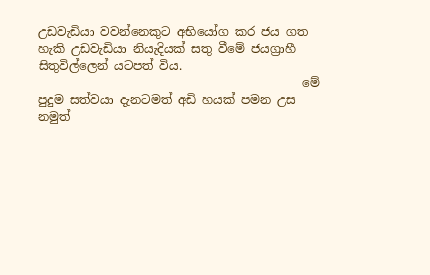උඩවැඩියා වවන්නෙකුට අභියෝග කර ජය ගත හැකි උඩවැඩියා නියැදියක් සතු වීමේ ජයග්‍රාහී සිතුවිල්ලෙන් යටපත් විය.
                                            මේ පුදුම සත්වයා දැනටමත් අඩි හයක් පමන උස නමුත්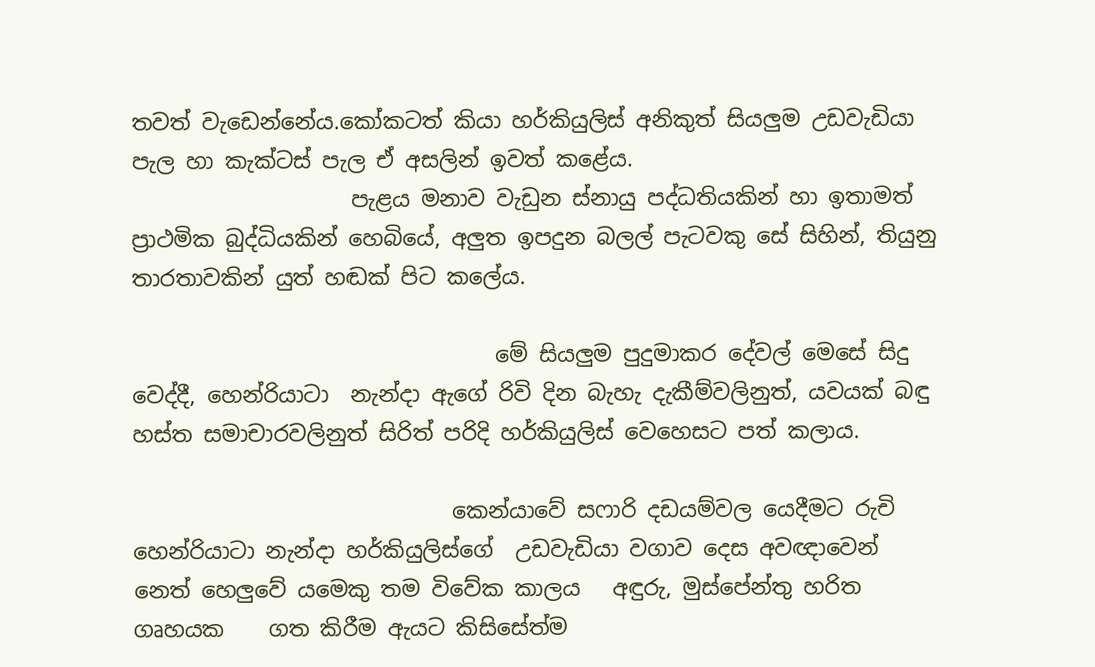තවත් වැඩෙන්නේය.කෝකටත් කියා හර්කියුලිස් අනිකුත් සියලුම උඩවැඩියා පැල හා කැක්ටස් පැල ඒ අසලින් ඉවත් කළේය.
                    පැළය මනාව වැඩුන ස්නායු පද්ධතියකින් හා ඉතාමත් ප්‍රාථමික බුද්ධියකින් හෙබියේ, අලුත ඉපදුන බලල් පැටවකු සේ සිහින්, තියුනු තාරතාවකින් යුත් හඬක් පිට කලේය.

                                 මේ සියලුම පුදුමාකර දේවල් මෙසේ සිදු වෙද්දී, හෙන්රියාටා  නැන්දා ඇගේ රිවි දින බැහැ දැකීම්වලිනුත්, යවයක් බඳු හස්ත සමාචාරවලිනුත් සිරිත් පරිදි හර්කියුලිස් වෙහෙසට පත් කලාය.

                             කෙන්යාවේ සෆාරි දඩයම්වල යෙදීමට රුචි හෙන්රියාටා නැන්දා හර්කියුලිස්ගේ  උඩවැඩියා වගාව දෙස අවඥාවෙන් නෙත් හෙලුවේ යමෙකු තම විවේක කාලය   අඳුරු, මුස්පේන්තු හරිත ගෘහයක    ගත කිරීම ඇයට කිසිසේත්ම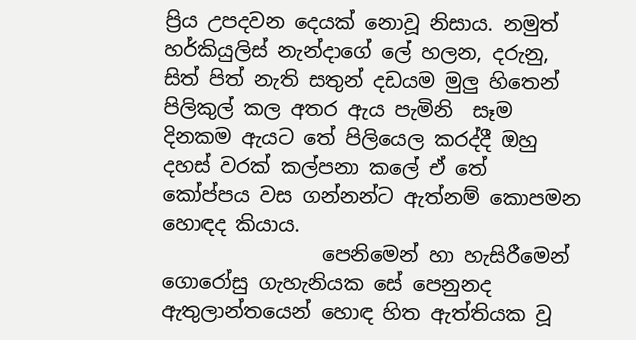ප්‍රිය උපදවන දෙයක් නොවූ නිසාය. නමුත් හර්කියුලිස් නැන්දාගේ ලේ හලන, දරුනු, සිත් පිත් නැති සතුන් දඩයම මුලු හිතෙන් පිලිකුල් කල අතර ඇය පැමිනි  සෑම දිනකම ඇයට තේ පිලියෙල කරද්දී ඔහු දහස් වරක් කල්පනා කලේ ඒ තේ කෝප්පය වස ගන්නන්ට ඇත්නම් කොපමන හොඳද කියාය.
                පෙනිමෙන් හා හැසිරීමෙන් ගොරෝසු ගැහැනියක සේ පෙනුනද ඇතුලාන්තයෙන් හොඳ හිත ඇත්තියක වූ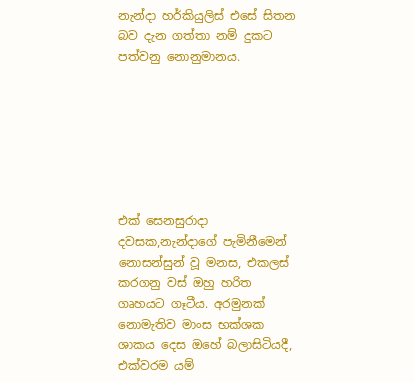නැන්දා හර්කියුලිස් එසේ සිතන බව දැන ගත්තා නම් දුකට පත්වනු නොනුමානය.







එක් සෙනසුරාදා දවසක,නැන්දාගේ පැමිනීමෙන් නොසන්සුන් වූ මනස, එකලස් කරගනු වස් ඔහු හරිත ගෘහයට ගෑටීය. අරමුනක් නොමැතිව මාංස භක්ශක ශාකය දෙස ඔහේ බලාසිටියදී, එක්වරම යම්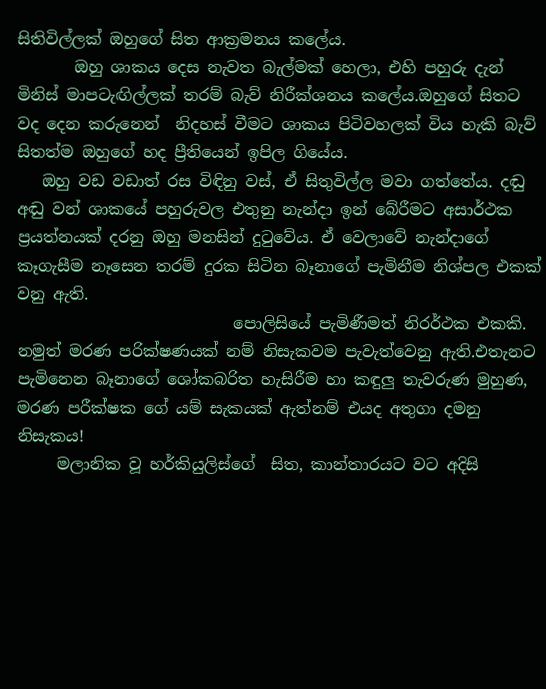සිතිවිල්ලක් ඔහුගේ සිත ආක්‍රමනය කලේය.
       ඔහු ශාකය දෙස නැවත බැල්මක් හෙලා, එහි පහුරු දැන් මිනිස් මාපටැඟිල්ලක් තරම් බැව් නිරීක්ශනය කලේය.ඔහුගේ සිතට වද දෙන කරුනෙන්  නිදහස් වීමට ශාකය පිටිවහලක් විය හැකි බැව් සිතත්ම ඔහුගේ හද ප්‍රීතියෙන් ඉපිල ගියේය.
   ඔහු වඩ වඩාත් රස විඳිනු වස්, ඒ සිතුවිල්ල මවා ගත්තේය. දඬු අඬු වන් ශාකයේ පහුරුවල එතුනු නැන්දා ඉන් බේරීමට අසාර්ථක ප්‍රයත්නයක් දරනු ඔහු මනසින් දු‍ටුවේය. ඒ වෙලාවේ නැන්දාගේ කෑගැසීම නෑසෙන තරම් දුරක සිටින බෑනාගේ පැමිනීම නිශ්පල එකක් වනු ඇති.
                           පොලිසියේ පැමිණීමත් නිරර්ථක එකකි. නමුත් මරණ පරික්ෂණයක් නම් නිසැකවම පැවැත්වෙනු ඇති.එතැනට පැමිනෙන බෑනාගේ ශෝකබරිත හැසිරීම හා කඳුලු තැවරුණ මුහුණ, මරණ පරීක්ෂක ගේ යම් සැකයක් ඇත්නම් එයද අතුගා දමනු නිසැකය!
     මලානික වූ හර්කියුලිස්ගේ  සිත, කාන්තාරයට වට අදිසි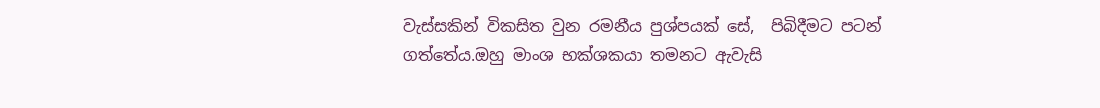වැස්සකින් විකසිත වුන රමනීය පුශ්පයක් සේ,  පිබිදීමට පටන් ගත්තේය.ඔහු මාංශ භක්ශකයා තමනට ඇවැසි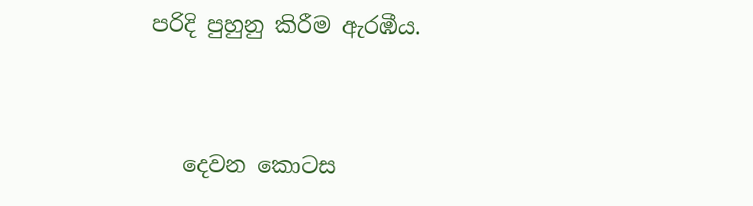පරිදි පුහුනු කිරීම ඇරඹීය.


   දෙවන කොටස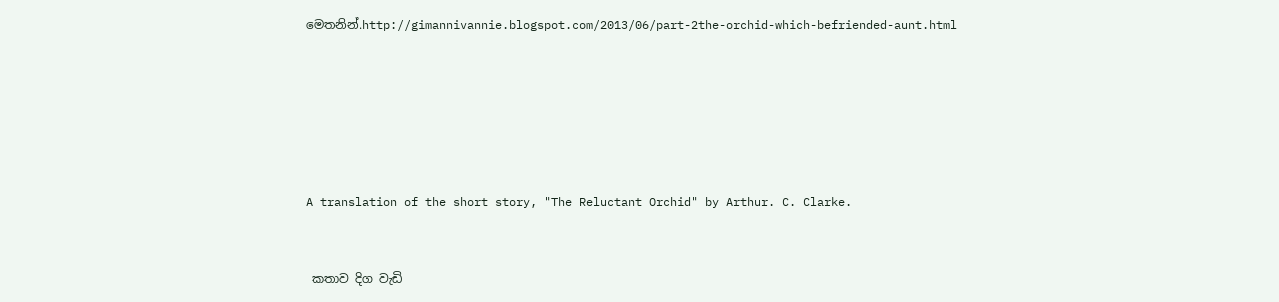මෙතනින්.http://gimannivannie.blogspot.com/2013/06/part-2the-orchid-which-befriended-aunt.html






A translation of the short story, "The Reluctant Orchid" by Arthur. C. Clarke.


 කතාව දිග වැඩි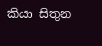කියා සිතුන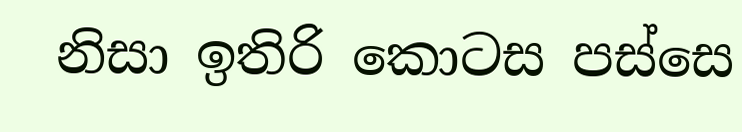නිසා ඉතිරි කොටස පස්සෙ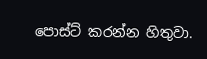පොස්ට් කරන්න හිතුවා.